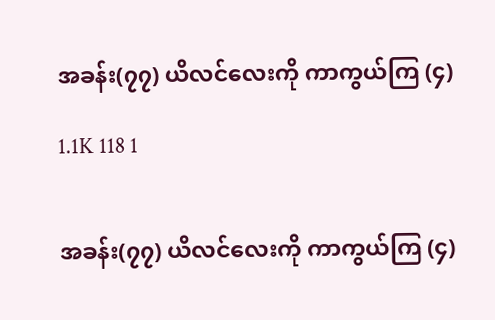အခန်း(၇၇) ယိလင်လေးကို ကာကွယ်ကြ (၄)

1.1K 118 1


အခန်း(၇၇) ယိလင်လေးကို ကာကွယ်ကြ (၄)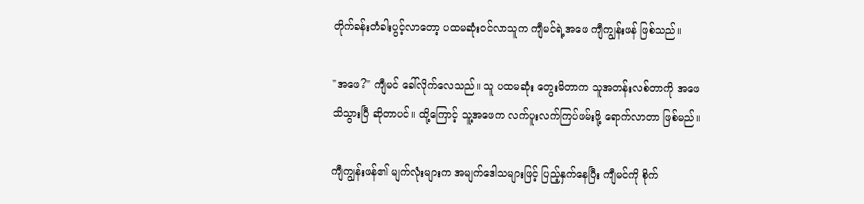တိုက်ခန်းတံခါးပွင့်လာတော့ ပထမဆုံးဝင်လာသူက ကျီမင်ရဲ့အဖေ ကျီကျွန်းဖန် ဖြစ်သည်။

"အဖေ?" ကျီမင် ခေါ်လိုက်လေသည်။ သူ ပထမဆုံး တွေးမိတာက သူအတန်းလစ်တာကို အဖေသိသွားပြီ ဆိုတာပင်။ ထို့ကြောင့် သူ့အဖေက လက်ပူးလက်ကြပ်ဖမ်းဖို့ ရောက်လာတာ ဖြစ်မည်။

ကျီကျွန်းဖန်၏ မျက်လုံးများက အမျက်ဒေါသများဖြင့် ပြည့်နှက်နေပြီး ကျီမင်ကို စိုက်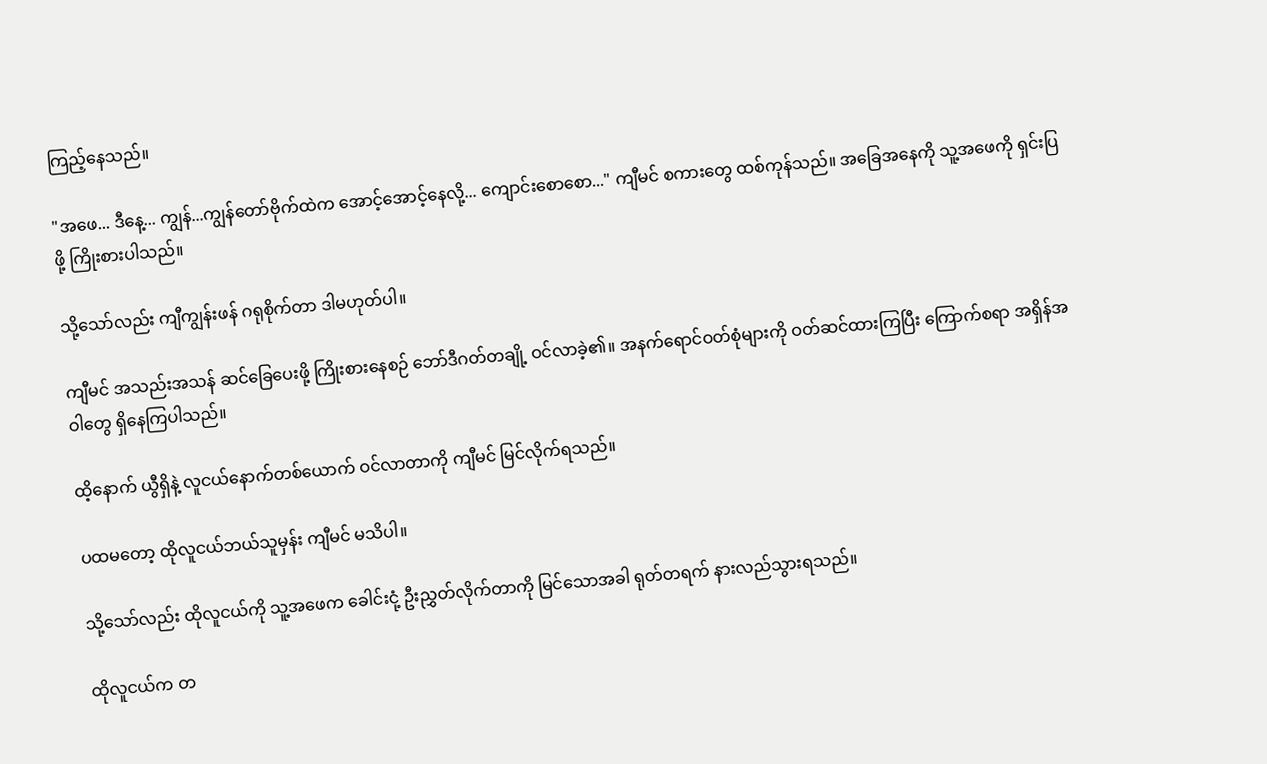ကြည့်နေသည်။

"အဖေ... ဒီနေ့... ကျွန်...ကျွန်တော်ဗိုက်ထဲက အောင့်အောင့်နေလို့... ကျောင်းစောစော..." ကျီမင် စကားတွေ ထစ်ကုန်သည်။ အခြေအနေကို သူ့အဖေကို ရှင်းပြဖို့ ကြိုးစားပါသည်။

သို့သော်လည်း ကျီကျွန်းဖန် ဂရုစိုက်တာ ဒါမဟုတ်ပါ။

ကျီမင် အသည်းအသန် ဆင်ခြေပေးဖို့ ကြိုးစားနေစဉ် ဘော်ဒီဂတ်တချို့ ဝင်လာခဲ့၏။ အနက်ရောင်ဝတ်စုံများကို ဝတ်ဆင်ထားကြပြီး ကြောက်စရာ အရှိန်အဝါတွေ ရှိနေကြပါသည်။

ထိ့နောက် ယွီရှိနဲ့ လူငယ်နောက်တစ်ယောက် ဝင်လာတာကို ကျီမင် မြင်လိုက်ရသည်။

ပထမတော့ ထိုလူငယ်ဘယ်သူမှန်း ကျီမင် မသိပါ။

သို့သော်လည်း ထိုလူငယ်ကို သူ့အဖေက ခေါင်းငုံ့ ဦးညွှတ်လိုက်တာကို မြင်သောအခါ ရုတ်တရက် နားလည်သွားရသည်။

ထိုလူငယ်က တ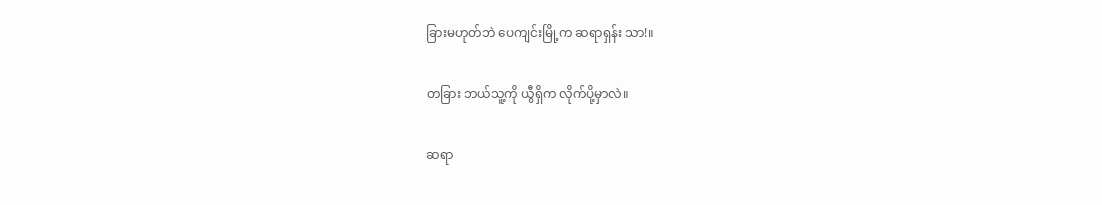ခြားမဟုတ်ဘဲ ပေကျင်းမြို့က ဆရာရှန်း သာ!။

တခြား ဘယ်သူ့ကို ယွီရှိက လိုက်ပို့မှာလဲ။

ဆရာ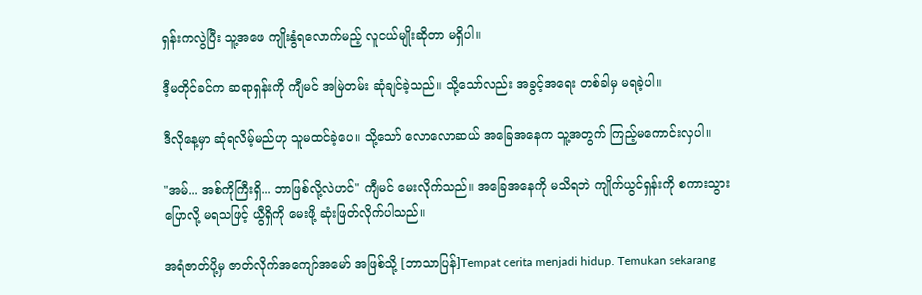ရှန်းကလွဲပြီး သူ့အဖေ ကျိုးနွံရလောက်မည့် လူငယ်မျိုးဆိုတာ မရှိပါ။

ဒီ့မတိုင်ခင်က ဆရာရှန်းကို ကျီမင် အမြဲတမ်း ဆုံချင်ခဲ့သည်။ သို့သော်လည်း အခွင့်အရေး တစ်ခါမှ မရခဲ့ပါ။

ဒီလိုနေ့မှာ ဆုံရလိမ့်မည်ဟု သူမထင်ခဲ့ပေ။ သို့သော် လောလောဆယ် အခြေအနေက သူ့အတွက် ကြည့်မကောင်းလှပါ။

"အမ်... အစ်ကိုကြီးရှိ... ဘာဖြစ်လို့လဲဟင်" ကျီမင် မေးလိုက်သည်။ အခြေအနေကို မသိရဘဲ ကျိုက်ယွင်ရှန်းကို စကားသွားပြောလို့ မရသဖြင့် ယွီရှိကို မေးဖို့ ဆုံးဖြတ်လိုက်ပါသည်။

အရံဇာတ်ပို့မှ ဇာတ်လိုက်အကျော်အမော် အဖြစ်သို့ [ဘာသာပြန်]Tempat cerita menjadi hidup. Temukan sekarang